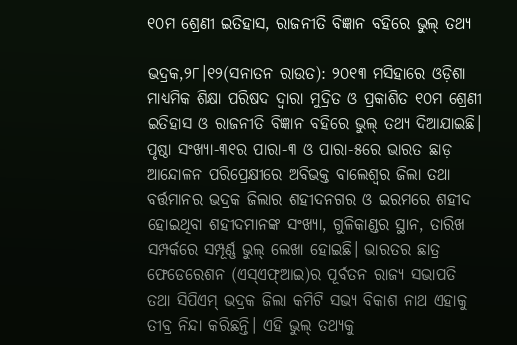୧୦ମ ଶ୍ରେଣୀ ଇତିହାସ, ରାଜନୀତି ବିଜ୍ଞାନ ବହିରେ ଭୁଲ୍‌ ତଥ୍ୟ

ଭଦ୍ରକ,୨୮।୧୨(ସନାତନ ରାଉତ): ୨୦୧୩ ମସିହାରେ ଓଡ଼ିଶା ମାଧ୍ୟମିକ ଶିକ୍ଷା ପରିଷଦ ଦ୍ୱାରା ମୁଦ୍ରିତ ଓ ପ୍ରକାଶିତ ୧୦ମ ଶ୍ରେଣୀ ଇତିହାସ ଓ ରାଜନୀତି ବିଜ୍ଞାନ ବହିରେ ଭୁଲ୍‌ ତଥ୍ୟ ଦିଆଯାଇଛି। ପୃଷ୍ଠା ସଂଖ୍ୟା-୩୧ର ପାରା-୩ ଓ ପାରା-୫ରେ ଭାରତ ଛାଡ଼ ଆନ୍ଦୋଳନ ପରିପ୍ରେକ୍ଷୀରେ ଅବିଭକ୍ତ ବାଲେଶ୍ୱର ଜିଲା ତଥା ବର୍ତ୍ତମାନର ଭଦ୍ରକ ଜିଲାର ଶହୀଦନଗର ଓ ଇରମରେ ଶହୀଦ ହୋଇଥିବା ଶହୀଦମାନଙ୍କ ସଂଖ୍ୟା, ଗୁଳିକାଣ୍ଡର ସ୍ଥାନ, ତାରିଖ ସମ୍ପର୍କରେ ସମ୍ପୂର୍ଣ୍ଣ ଭୁଲ୍‌ ଲେଖା ହୋଇଛି। ଭାରତର ଛାତ୍ର ଫେଡେରେଶନ (ଏସ୍‌ଏଫ୍‌ଆଇ)ର ପୂର୍ବତନ ରାଜ୍ୟ ସଭାପତି ତଥା ସିପିଏମ୍‌ ଭଦ୍ରକ ଜିଲା କମିଟି ସଭ୍ୟ ବିକାଶ ନାଥ ଏହାକୁ ତୀବ୍ର ନିନ୍ଦା କରିଛନ୍ତି। ଏହି ଭୁଲ୍‌ ତଥ୍ୟକୁ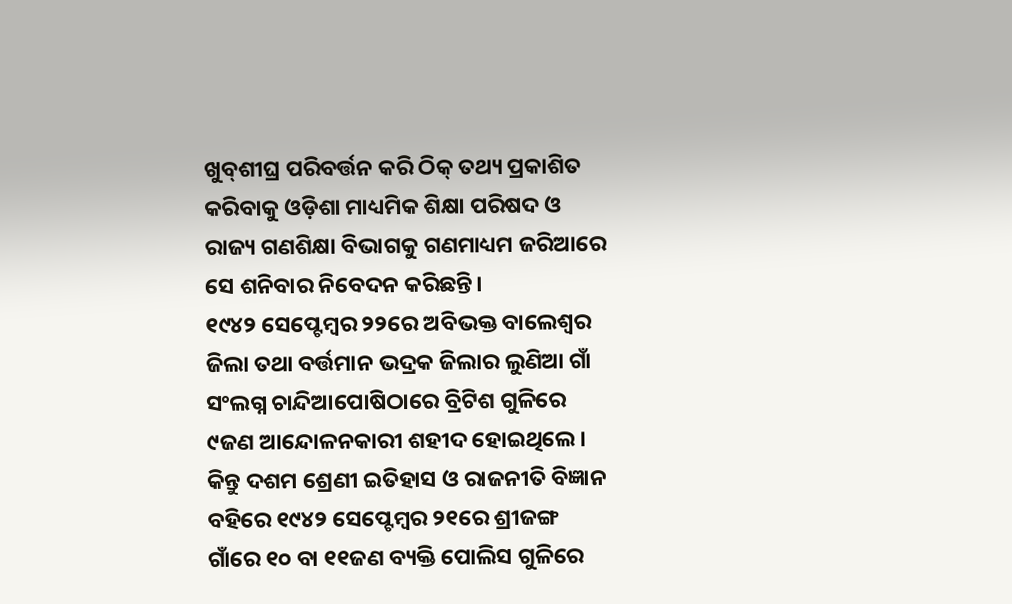ଖୁବ୍‌ଶୀଘ୍ର ପରିବର୍ତ୍ତନ କରି ଠିକ୍‌ ତଥ୍ୟ ପ୍ରକାଶିତ କରିବାକୁ ଓଡ଼ିଶା ମାଧ୍ୟମିକ ଶିକ୍ଷା ପରିଷଦ ଓ ରାଜ୍ୟ ଗଣଶିକ୍ଷା ବିଭାଗକୁ ଗଣମାଧ୍ୟମ ଜରିଆରେ ସେ ଶନିବାର ନିବେଦନ କରିଛନ୍ତି।
୧୯୪୨ ସେପ୍ଟେମ୍ବର ୨୨ରେ ଅବିଭକ୍ତ ବାଲେଶ୍ୱର ଜିଲା ତଥା ବର୍ତ୍ତମାନ ଭଦ୍ରକ ଜିଲାର ଲୁଣିଆ ଗାଁ  ସଂଲଗ୍ନ ଚାନ୍ଦିଆପୋଷିଠାରେ ବ୍ରିଟିଶ ଗୁଳିରେ ୯ଜଣ ଆନ୍ଦୋଳନକାରୀ ଶହୀଦ ହୋଇଥିଲେ। କିନ୍ତୁ ଦଶମ ଶ୍ରେଣୀ ଇତିହାସ ଓ ରାଜନୀତି ବିଜ୍ଞାନ ବହିରେ ୧୯୪୨ ସେପ୍ଟେମ୍ବର ୨୧ରେ ଶ୍ରୀଜଙ୍ଗ ଗାଁରେ ୧୦ ବା ୧୧ଜଣ ବ୍ୟକ୍ତି ପୋଲିସ ଗୁଳିରେ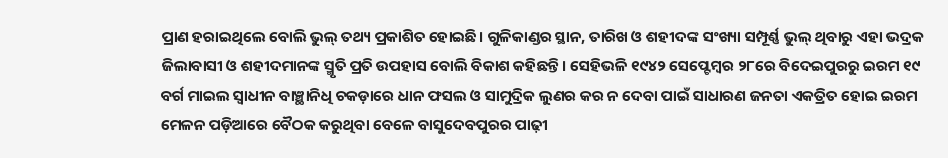ପ୍ରାଣ ହରାଇଥିଲେ ବୋଲି ଭୁଲ୍‌ ତଥ୍ୟ ପ୍ରକାଶିତ ହୋଇଛି। ଗୁଳିକାଣ୍ଡର ସ୍ଥାନ, ତାରିଖ ଓ ଶହୀଦଙ୍କ ସଂଖ୍ୟା ସମ୍ପୂର୍ଣ୍ଣ ଭୁଲ୍‌ ଥିବାରୁ ଏହା ଭଦ୍ରକ ଜିଲାବାସୀ ଓ ଶହୀଦମାନଙ୍କ ସ୍ମୃତି ପ୍ରତି ଉପହାସ ବୋଲି ବିକାଶ କହିଛନ୍ତି। ସେହିଭଳି ୧୯୪୨ ସେପ୍ଟେମ୍ବର ୨୮ରେ ବିଦେଇପୁରରୁ ଇରମ ୧୯ ବର୍ଗ ମାଇଲ ସ୍ବାଧୀନ ବାଞ୍ଛାନିଧି ଚକଡ଼ାରେ ଧାନ ଫସଲ ଓ ସାମୁଦ୍ରିକ ଲୁଣର କର ନ ଦେବା ପାଇଁ ସାଧାରଣ ଜନତା ଏକତ୍ରିତ ହୋଇ ଇରମ ମେଳନ ପଡ଼ିଆରେ ବୈଠକ କରୁଥିବା ବେଳେ ବାସୁଦେବପୁରର ପାଢ଼ୀ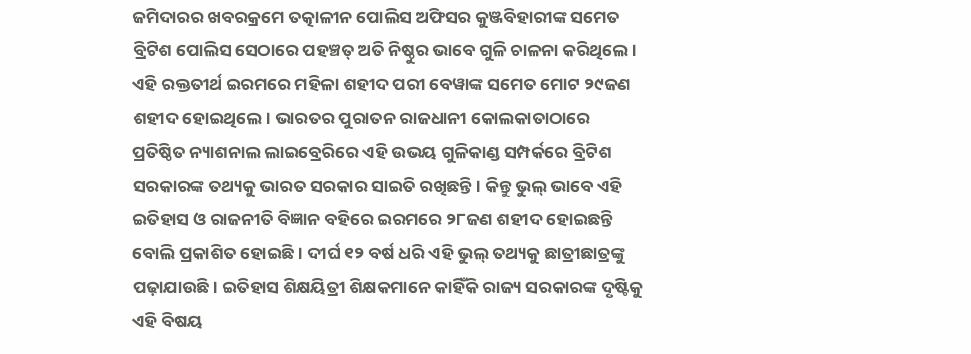ଜମିଦାରର ଖବରକ୍ରମେ ତତ୍କାଳୀନ ପୋଲିସ ଅଫିସର କୁଞ୍ଜବିହାରୀଙ୍କ ସମେତ ବ୍ରିଟିଶ ପୋଲିସ ସେଠାରେ ପହଞ୍ଚତ୍ ଅତି ନିଷ୍ଠୁର ଭାବେ ଗୁଳି ଚାଳନା କରିଥିଲେ। ଏହି ରକ୍ତତୀର୍ଥ ଇରମରେ ମହିଳା ଶହୀଦ ପରୀ ବେୱାଙ୍କ ସମେତ ମୋଟ ୨୯ଜଣ ଶହୀଦ ହୋଇଥିଲେ। ଭାରତର ପୁରାତନ ରାଜଧାନୀ କୋଲକାତାଠାରେ ପ୍ରତିଷ୍ଠିତ ନ୍ୟାଶନାଲ ଲାଇବ୍ରେରିରେ ଏହି ଉଭୟ ଗୁଳିକାଣ୍ଡ ସମ୍ପର୍କରେ ବ୍ରିଟିଶ ସରକାରଙ୍କ ତଥ୍ୟକୁ ଭାରତ ସରକାର ସାଇତି ରଖିଛନ୍ତି। କିନ୍ତୁ ଭୁଲ୍‌ ଭାବେ ଏହି ଇତିହାସ ଓ ରାଜନୀତି ବିଜ୍ଞାନ ବହିରେ ଇରମରେ ୨୮ଜଣ ଶହୀଦ ହୋଇଛନ୍ତି ବୋଲି ପ୍ରକାଶିତ ହୋଇଛି। ଦୀର୍ଘ ୧୨ ବର୍ଷ ଧରି ଏହି ଭୁଲ୍‌ ତଥ୍ୟକୁ ଛାତ୍ରୀଛାତ୍ରଙ୍କୁ ପଢ଼ାଯାଉଛି। ଇତିହାସ ଶିକ୍ଷୟିତ୍ରୀ ଶିକ୍ଷକମାନେ କାହିଁକି ରାଜ୍ୟ ସରକାରଙ୍କ ଦୃଷ୍ଟିକୁ ଏହି ବିଷୟ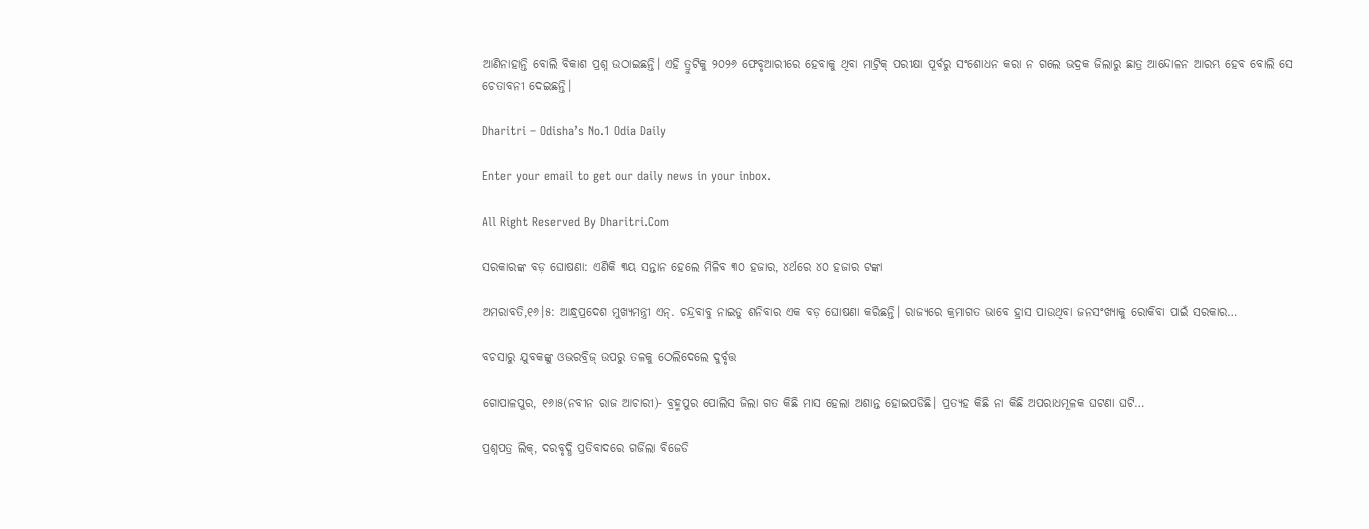ଆଣିନାହାନ୍ତି ବୋଲି ବିକାଶ ପ୍ରଶ୍ନ ଉଠାଇଛନ୍ତି। ଏହି ତ୍ରୁଟିକୁ ୨୦୨୬ ଫେବୃଆରୀରେ ହେବାକୁ ଥିବା ମାଟ୍ରିକ୍‌ ପରୀକ୍ଷା ପୂର୍ବରୁ ସଂଶୋଧନ କରା ନ ଗଲେ ଭଦ୍ରକ ଜିଲାରୁ ଛାତ୍ର ଆନ୍ଦୋଳନ ଆରମ୍ଭ ହେବ ବୋଲି ସେ ଚେତାବନୀ ଦେଇଛନ୍ତି।

Dharitri – Odisha’s No.1 Odia Daily

Enter your email to get our daily news in your inbox.

All Right Reserved By Dharitri.Com

ସରକାରଙ୍କ ବଡ଼ ଘୋଷଣା: ଏଣିକି ୩ୟ ସନ୍ତାନ ହେଲେ ମିଳିବ ୩୦ ହଜାର, ୪ର୍ଥରେ ୪୦ ହଜାର ଟଙ୍କା

ଅମରାବତି,୧୬।୫: ଆନ୍ଧ୍ରପ୍ରଦେଶ ମୁଖ୍ୟମନ୍ତ୍ରୀ ଏନ୍‌. ଚନ୍ଦ୍ରବାବୁ ନାଇଡୁ ଶନିବାର ଏକ ବଡ଼ ଘୋଷଣା କରିଛନ୍ତି। ରାଜ୍ୟରେ କ୍ରମାଗତ ଭାବେ ହ୍ରାସ ପାଉଥିବା ଜନସଂଖ୍ୟାକୁ ରୋକିବା ପାଇଁ ସରକାର…

ବଚସାରୁ ଯୁବକଙ୍କୁ ଓଭରବ୍ରିଜ୍‌ ଉପରୁ ତଳକୁ ଠେଲିଦେଲେ ଦୁର୍ବୃତ୍ତ

ଗୋପାଳପୁର, ୧୬ା୫(ନବୀନ ରାଜ ଆଚାରୀ)- ବ୍ରହ୍ମପୁର ପୋଲିସ ଜିଲା ଗତ କିଛି ମାସ ହେଲା ଅଶାନ୍ତ ହୋଇପଡିଛି। ପ୍ରତ୍ୟହ କିଛି ନା କିଛି ଅପରାଧମୂଳକ ଘଟଣା ଘଟି…

ପ୍ରଶ୍ନପତ୍ର ଲିକ୍‌, ଦରବୃଦ୍ଧି ପ୍ରତିବାଦରେ ଗର୍ଜିଲା ବିଜେଡି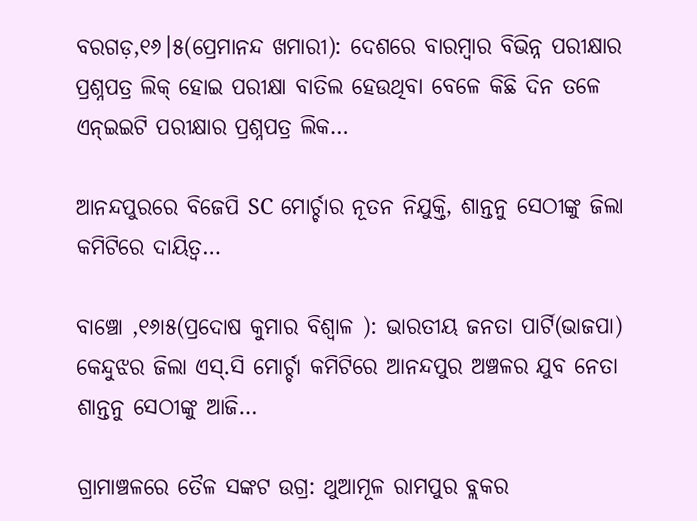ବରଗଡ଼,୧୬।୫(ପ୍ରେମାନନ୍ଦ ଖମାରୀ): ଦେଶରେ ବାରମ୍ବାର ବିଭିନ୍ନ ପରୀକ୍ଷାର ପ୍ରଶ୍ନପତ୍ର ଲିକ୍‌ ହୋଇ ପରୀକ୍ଷା ବାତିଲ ହେଉଥିବା ବେଳେ କିଛି ଦିନ ତଳେ ଏନ୍‌ଇଇଟି ପରୀକ୍ଷାର ପ୍ରଶ୍ନପତ୍ର ଲିକ…

ଆନନ୍ଦପୁରରେ ବିଜେପି SC ମୋର୍ଚ୍ଚାର ନୂତନ ନିଯୁକ୍ତି, ଶାନ୍ତନୁ ସେଠୀଙ୍କୁ ଜିଲା କମିଟିରେ ଦାୟିତ୍ୱ…

ବାଞ୍ଚୋ ,୧୬ା୫(ପ୍ରଦୋଷ କୁମାର ବିଶ୍ୱାଳ ): ଭାରତୀୟ ଜନତା ପାର୍ଟି(ଭାଜପା) କେନ୍ଦୁଝର ଜିଲା ଏସ୍‌.ସି ମୋର୍ଚ୍ଚା କମିଟିରେ ଆନନ୍ଦପୁର ଅଞ୍ଚଳର ଯୁବ ନେତା ଶାନ୍ତନୁ ସେଠୀଙ୍କୁ ଆଜି…

ଗ୍ରାମାଞ୍ଚଳରେ ତୈଳ ସଙ୍କଟ ଉଗ୍ର: ଥୁଆମୂଳ ରାମପୁର ବ୍ଲକର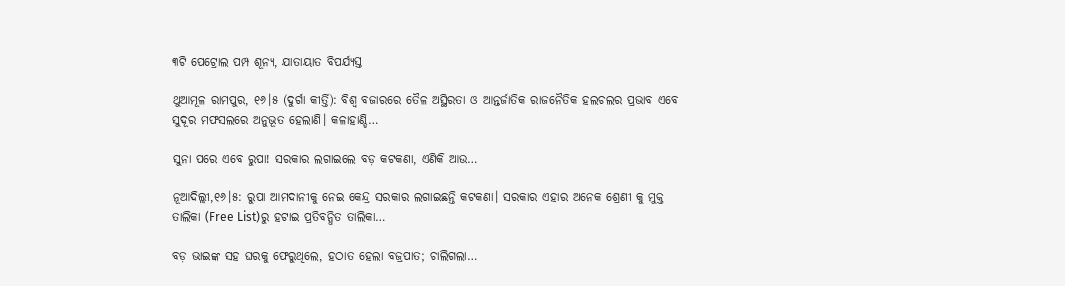୩ଟି ପେଟ୍ରୋଲ ପମ୍ପ ଶୂନ୍ୟ, ଯାତାୟାତ ବିପର୍ଯ୍ୟସ୍ତ

ଥୁଆମୂଳ ରାମପୁର, ୧୬।୫ (ଦୁର୍ଗା କୀର୍ତ୍ତି): ବିଶ୍ୱ ବଜାରରେ ତୈଳ ଅସ୍ଥିରତା ଓ ଆନ୍ତର୍ଜାତିକ ରାଜନୈତିକ ହଲଚଲର ପ୍ରଭାବ ଏବେ ସୁଦୂର ମଫସଲରେ ଅନୁଭୂତ ହେଲାଣି। କଳାହାଣ୍ଡି…

ସୁନା ପରେ ଏବେ ରୁପା! ସରକାର ଲଗାଇଲେ ବଡ଼ କଟକଣା, ଏଣିକି ଆଉ…

ନୂଆଦିଲ୍ଲୀ,୧୬।୫: ରୁପା ଆମଦାନୀକୁ ନେଇ କେନ୍ଦ୍ର ସରକାର ଲଗାଇଛନ୍ତି କଟକଣା। ସରକାର ଏହାର ଅନେକ ଶ୍ରେଣୀ କୁ ମୁକ୍ତ ତାଲିକା (Free List)ରୁ ହଟାଇ ପ୍ରତିବନ୍ଧିତ ତାଲିକା…

ବଡ଼ ଭାଇଙ୍କ ସହ ଘରକୁ ଫେରୁଥିଲେ, ହଠାତ ହେଲା ବଜ୍ରପାତ; ଚାଲିଗଲା…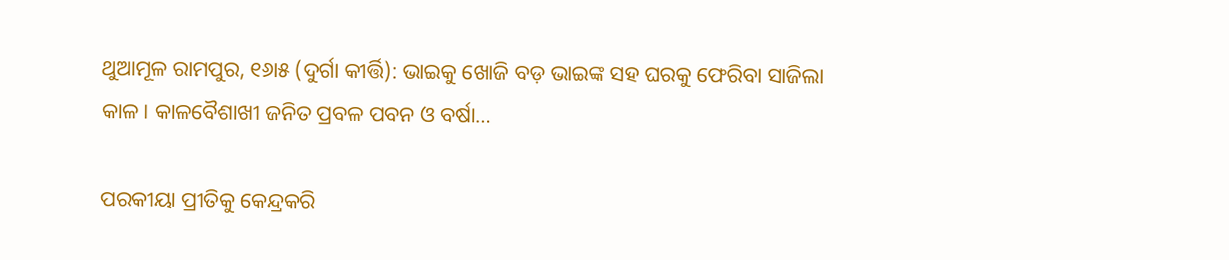ଥୁଆମୂଳ ରାମପୁର, ୧୬ା୫ (ଦୁର୍ଗା କୀର୍ତ୍ତି): ଭାଇକୁ ଖୋଜି ବଡ଼ ଭାଇଙ୍କ ସହ ଘରକୁ ଫେରିବା ସାଜିଲା କାଳ। କାଳବୈଶାଖୀ ଜନିତ ପ୍ରବଳ ପବନ ଓ ବର୍ଷା…

ପରକୀୟା ପ୍ରୀତିକୁ କେନ୍ଦ୍ରକରି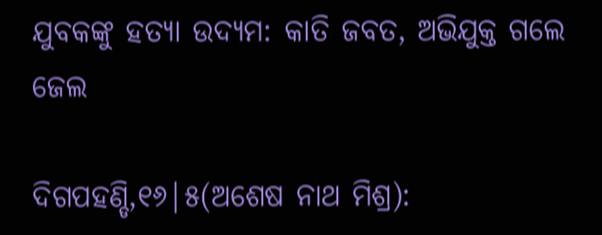ଯୁବକଙ୍କୁ ହତ୍ୟା ଉଦ୍ୟମ: କାତି ଜବତ, ଅଭିଯୁକ୍ତ ଗଲେ ଜେଲ

ଦିଗପହଣ୍ଡି,୧୬|୫(ଅଶେଷ ନାଥ ମିଶ୍ର):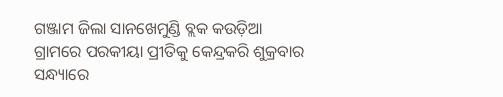ଗଞ୍ଜାମ ଜିଲା ସାନଖେମୁଣ୍ଡି ବ୍ଲକ କଉଡ଼ିଆ ଗ୍ରାମରେ ପରକୀୟା ପ୍ରୀତିକୁ କେନ୍ଦ୍ରକରି ଶୁକ୍ରବାର ସନ୍ଧ୍ୟାରେ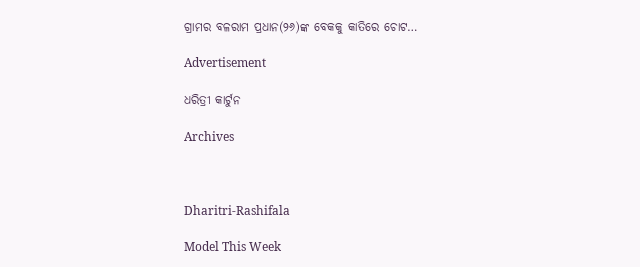ଗ୍ରାମର ବଳରାମ ପ୍ରଧାନ(୨୬)ଙ୍କ ବେକକୁ କାତିରେ ଚୋଟ…

Advertisement

ଧରିତ୍ରୀ କାର୍ଟୁନ

Archives



Dharitri-Rashifala

Model This Week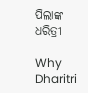ପିଲାଙ୍କ ଧରିତ୍ରୀ

Why Dharitri